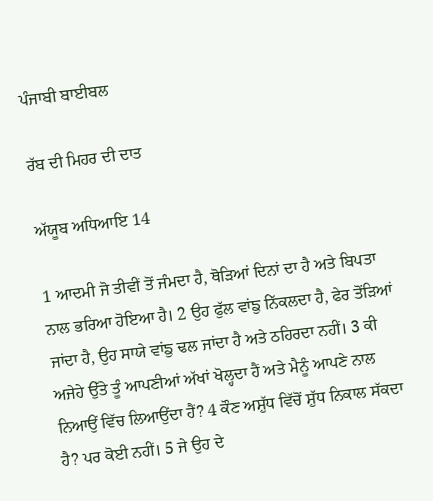ਪੰਜਾਬੀ ਬਾਈਬਲ

ਰੱਬ ਦੀ ਮਿਹਰ ਦੀ ਦਾਤ

ਅੱਯੂਬ ਅਧਿਆਇ 14

1 ਆਦਮੀ ਜੋ ਤੀਵੀਂ ਤੋਂ ਜੰਮਦਾ ਹੈ, ਥੋੜਿਆਂ ਦਿਨਾਂ ਦਾ ਹੈ ਅਤੇ ਬਿਪਤਾ ਨਾਲ ਭਰਿਆ ਹੋਇਆ ਹੈ। 2 ਉਹ ਫੁੱਲ ਵਾਂਙੁ ਨਿੱਕਲਦਾ ਹੈ, ਫੇਰ ਤੋਂੜਿਆਂ ਜਾਂਦਾ ਹੈ, ਉਹ ਸਾਯੇ ਵਾਂਙੁ ਢਲ ਜਾਂਦਾ ਹੈ ਅਤੇ ਠਹਿਰਦਾ ਨਹੀਂ। 3 ਕੀ ਅਜੇਹੇ ਉੱਤੇ ਤੂੰ ਆਪਣੀਆਂ ਅੱਖਾਂ ਖੋਲ੍ਹਦਾ ਹੈਂ ਅਤੇ ਮੈਨੂੰ ਆਪਣੇ ਨਾਲ ਨਿਆਉਂ ਵਿੱਚ ਲਿਆਉਂਦਾ ਹੈਂ? 4 ਕੌਣ ਅਸ਼ੁੱਧ ਵਿੱਚੋਂ ਸ਼ੁੱਧ ਨਿਕਾਲ ਸੱਕਦਾ ਹੈ? ਪਰ ਕੋਈ ਨਹੀਂ। 5 ਜੇ ਉਹ ਦੇ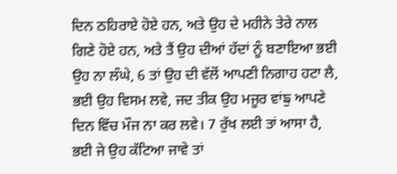ਦਿਨ ਠਹਿਰਾਏ ਹੋਏ ਹਨ, ਅਤੇ ਉਹ ਦੇ ਮਹੀਨੇ ਤੇਰੇ ਨਾਲ ਗਿਣੇ ਹੋਏ ਹਨ, ਅਤੇ ਤੈਂ ਉਹ ਦੀਆਂ ਹੱਦਾਂ ਨੂੰ ਬਣਾਇਆ ਭਈ ਉਹ ਨਾ ਲੰਘੇ, 6 ਤਾਂ ਉਹ ਦੀ ਵੱਲੋਂ ਆਪਣੀ ਨਿਗਾਹ ਹਟਾ ਲੈ, ਭਈ ਉਹ ਵਿਸਮ ਲਵੇ, ਜਦ ਤੀਕ ਉਹ ਮਜੂਰ ਵਾਂਙੁ ਆਪਣੇ ਦਿਨ ਵਿੱਚ ਮੌਜ ਨਾ ਕਰ ਲਵੇ। 7 ਰੁੱਖ ਲਈ ਤਾਂ ਆਸਾ ਹੈ, ਭਈ ਜੇ ਉਹ ਕੱਟਿਆ ਜਾਵੇ ਤਾਂ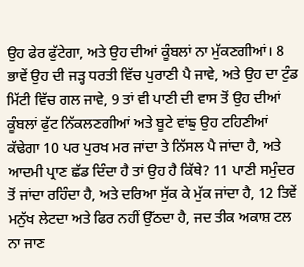ਉਹ ਫੇਰ ਫੁੱਟੇਗਾ, ਅਤੇ ਉਹ ਦੀਆਂ ਕੂੰਬਲਾਂ ਨਾ ਮੁੱਕਣਗੀਆਂ। 8 ਭਾਵੇਂ ਉਹ ਦੀ ਜੜ੍ਹ ਧਰਤੀ ਵਿੱਚ ਪੁਰਾਣੀ ਪੈ ਜਾਵੇ, ਅਤੇ ਉਹ ਦਾ ਟੁੰਡ ਮਿੱਟੀ ਵਿੱਚ ਗਲ ਜਾਵੇ, 9 ਤਾਂ ਵੀ ਪਾਣੀ ਦੀ ਵਾਸ ਤੋਂ ਉਹ ਦੀਆਂ ਕੂੰਬਲਾਂ ਫੁੱਟ ਨਿੱਕਲਣਗੀਆਂ ਅਤੇ ਬੂਟੇ ਵਾਂਙੁ ਉਹ ਟਹਿਣੀਆਂ ਕੱਢੇਗਾ 10 ਪਰ ਪੁਰਖ ਮਰ ਜਾਂਦਾ ਤੇ ਨਿੱਸਲ ਪੈ ਜਾਂਦਾ ਹੈ, ਅਤੇ ਆਦਮੀ ਪ੍ਰਾਣ ਛੱਡ ਦਿੰਦਾ ਹੈ ਤਾਂ ਉਹ ਹੈ ਕਿੱਥੇ? 11 ਪਾਣੀ ਸਮੁੰਦਰ ਤੋਂ ਜਾਂਦਾ ਰਹਿੰਦਾ ਹੈ, ਅਤੇ ਦਰਿਆ ਸੁੱਕ ਕੇ ਮੁੱਕ ਜਾਂਦਾ ਹੈ, 12 ਤਿਵੇਂ ਮਨੁੱਖ ਲੇਟਦਾ ਅਤੇ ਫਿਰ ਨਹੀਂ ਉੱਠਦਾ ਹੈ, ਜਦ ਤੀਕ ਅਕਾਸ਼ ਟਲ ਨਾ ਜਾਣ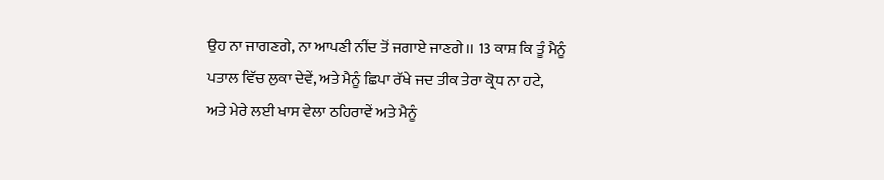ਉਹ ਨਾ ਜਾਗਣਗੇ, ਨਾ ਆਪਣੀ ਨੀਂਦ ਤੋਂ ਜਗਾਏ ਜਾਣਗੇ।। 13 ਕਾਸ਼ ਕਿ ਤੂੰ ਮੈਨੂੰ ਪਤਾਲ ਵਿੱਚ ਲੁਕਾ ਦੇਵੇਂ, ਅਤੇ ਮੈਨੂੰ ਛਿਪਾ ਰੱਖੇ ਜਦ ਤੀਕ ਤੇਰਾ ਕ੍ਰੋਧ ਨਾ ਹਟੇ, ਅਤੇ ਮੇਰੇ ਲਈ ਖਾਸ ਵੇਲਾ ਠਹਿਰਾਵੇਂ ਅਤੇ ਮੈਨੂੰ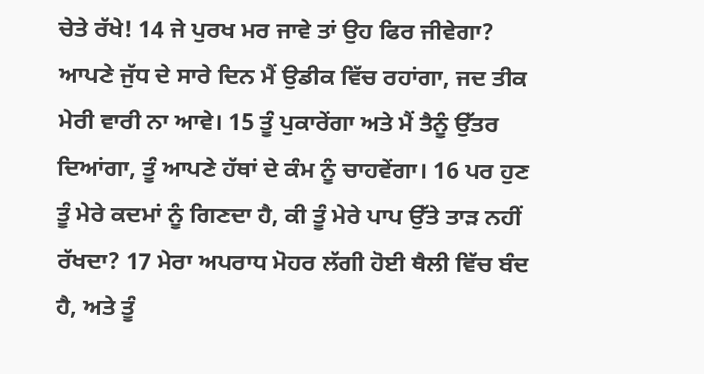ਚੇਤੇ ਰੱਖੇ! 14 ਜੇ ਪੁਰਖ ਮਰ ਜਾਵੇ ਤਾਂ ਉਹ ਫਿਰ ਜੀਵੇਗਾ? ਆਪਣੇ ਜੁੱਧ ਦੇ ਸਾਰੇ ਦਿਨ ਮੈਂ ਉਡੀਕ ਵਿੱਚ ਰਹਾਂਗਾ, ਜਦ ਤੀਕ ਮੇਰੀ ਵਾਰੀ ਨਾ ਆਵੇ। 15 ਤੂੰ ਪੁਕਾਰੇਂਗਾ ਅਤੇ ਮੈਂ ਤੈਨੂੰ ਉੱਤਰ ਦਿਆਂਗਾ, ਤੂੰ ਆਪਣੇ ਹੱਥਾਂ ਦੇ ਕੰਮ ਨੂੰ ਚਾਹਵੇਂਗਾ। 16 ਪਰ ਹੁਣ ਤੂੰ ਮੇਰੇ ਕਦਮਾਂ ਨੂੰ ਗਿਣਦਾ ਹੈ, ਕੀ ਤੂੰ ਮੇਰੇ ਪਾਪ ਉੱਤੇ ਤਾੜ ਨਹੀਂ ਰੱਖਦਾ? 17 ਮੇਰਾ ਅਪਰਾਧ ਮੋਹਰ ਲੱਗੀ ਹੋਈ ਥੈਲੀ ਵਿੱਚ ਬੰਦ ਹੈ, ਅਤੇ ਤੂੰ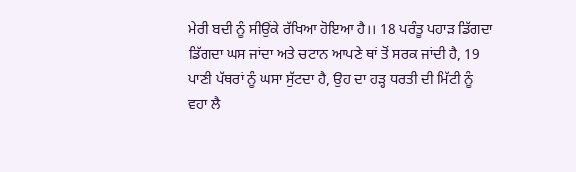ਮੇਰੀ ਬਦੀ ਨੂੰ ਸੀਉਂਕੇ ਰੱਖਿਆ ਹੋਇਆ ਹੈ।। 18 ਪਰੰਤੂ ਪਹਾੜ ਡਿੱਗਦਾ ਡਿੱਗਦਾ ਘਸ ਜਾਂਦਾ ਅਤੇ ਚਟਾਨ ਆਪਣੇ ਥਾਂ ਤੋਂ ਸਰਕ ਜਾਂਦੀ ਹੈ, 19 ਪਾਣੀ ਪੱਥਰਾਂ ਨੂੰ ਘਸਾ ਸੁੱਟਦਾ ਹੈ, ਉਹ ਦਾ ਹੜ੍ਹ ਧਰਤੀ ਦੀ ਮਿੱਟੀ ਨੂੰ ਵਹਾ ਲੈ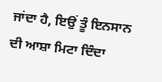ਜਾਂਦਾ ਹੈ, ਇਉਂ ਤੂੰ ਇਨਸਾਨ ਦੀ ਆਸ਼ਾ ਮਿਟਾ ਦਿੰਦਾ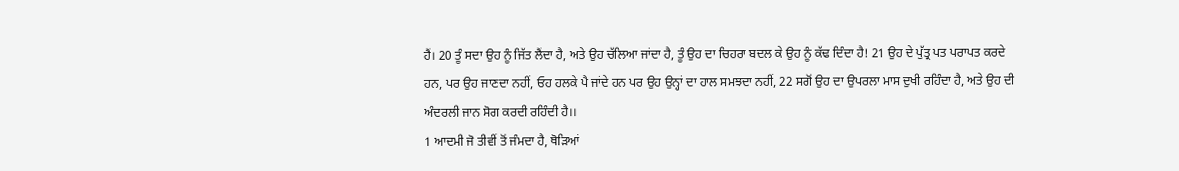ਹੈਂ। 20 ਤੂੰ ਸਦਾ ਉਹ ਨੂੰ ਜਿੱਤ ਲੈਂਦਾ ਹੈ, ਅਤੇ ਉਹ ਚੱਲਿਆ ਜਾਂਦਾ ਹੈ, ਤੂੰ ਉਹ ਦਾ ਚਿਹਰਾ ਬਦਲ ਕੇ ਉਹ ਨੂੰ ਕੱਢ ਦਿੰਦਾ ਹੈ! 21 ਉਹ ਦੇ ਪੁੱਤ੍ਰ ਪਤ ਪਰਾਪਤ ਕਰਦੇ ਹਨ, ਪਰ ਉਹ ਜਾਣਦਾ ਨਹੀਂ, ਓਹ ਹਲਕੇ ਪੈ ਜਾਂਦੇ ਹਨ ਪਰ ਉਹ ਉਨ੍ਹਾਂ ਦਾ ਹਾਲ ਸਮਝਦਾ ਨਹੀਂ, 22 ਸਗੋਂ ਉਹ ਦਾ ਉਪਰਲਾ ਮਾਸ ਦੁਖੀ ਰਹਿੰਦਾ ਹੈ, ਅਤੇ ਉਹ ਦੀ ਅੰਦਰਲੀ ਜਾਨ ਸੋਗ ਕਰਦੀ ਰਹਿੰਦੀ ਹੈ।।
1 ਆਦਮੀ ਜੋ ਤੀਵੀਂ ਤੋਂ ਜੰਮਦਾ ਹੈ, ਥੋੜਿਆਂ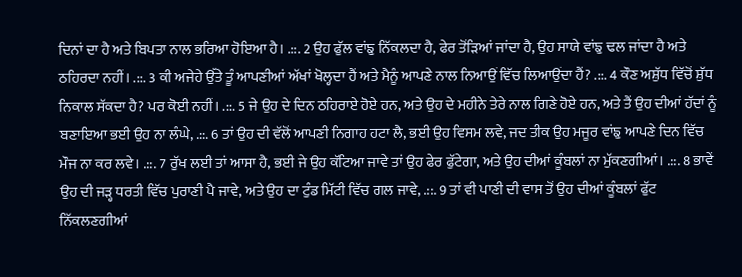ਦਿਨਾਂ ਦਾ ਹੈ ਅਤੇ ਬਿਪਤਾ ਨਾਲ ਭਰਿਆ ਹੋਇਆ ਹੈ। .::. 2 ਉਹ ਫੁੱਲ ਵਾਂਙੁ ਨਿੱਕਲਦਾ ਹੈ, ਫੇਰ ਤੋਂੜਿਆਂ ਜਾਂਦਾ ਹੈ, ਉਹ ਸਾਯੇ ਵਾਂਙੁ ਢਲ ਜਾਂਦਾ ਹੈ ਅਤੇ ਠਹਿਰਦਾ ਨਹੀਂ। .::. 3 ਕੀ ਅਜੇਹੇ ਉੱਤੇ ਤੂੰ ਆਪਣੀਆਂ ਅੱਖਾਂ ਖੋਲ੍ਹਦਾ ਹੈਂ ਅਤੇ ਮੈਨੂੰ ਆਪਣੇ ਨਾਲ ਨਿਆਉਂ ਵਿੱਚ ਲਿਆਉਂਦਾ ਹੈਂ? .::. 4 ਕੌਣ ਅਸ਼ੁੱਧ ਵਿੱਚੋਂ ਸ਼ੁੱਧ ਨਿਕਾਲ ਸੱਕਦਾ ਹੈ? ਪਰ ਕੋਈ ਨਹੀਂ। .::. 5 ਜੇ ਉਹ ਦੇ ਦਿਨ ਠਹਿਰਾਏ ਹੋਏ ਹਨ, ਅਤੇ ਉਹ ਦੇ ਮਹੀਨੇ ਤੇਰੇ ਨਾਲ ਗਿਣੇ ਹੋਏ ਹਨ, ਅਤੇ ਤੈਂ ਉਹ ਦੀਆਂ ਹੱਦਾਂ ਨੂੰ ਬਣਾਇਆ ਭਈ ਉਹ ਨਾ ਲੰਘੇ, .::. 6 ਤਾਂ ਉਹ ਦੀ ਵੱਲੋਂ ਆਪਣੀ ਨਿਗਾਹ ਹਟਾ ਲੈ, ਭਈ ਉਹ ਵਿਸਮ ਲਵੇ, ਜਦ ਤੀਕ ਉਹ ਮਜੂਰ ਵਾਂਙੁ ਆਪਣੇ ਦਿਨ ਵਿੱਚ ਮੌਜ ਨਾ ਕਰ ਲਵੇ। .::. 7 ਰੁੱਖ ਲਈ ਤਾਂ ਆਸਾ ਹੈ, ਭਈ ਜੇ ਉਹ ਕੱਟਿਆ ਜਾਵੇ ਤਾਂ ਉਹ ਫੇਰ ਫੁੱਟੇਗਾ, ਅਤੇ ਉਹ ਦੀਆਂ ਕੂੰਬਲਾਂ ਨਾ ਮੁੱਕਣਗੀਆਂ। .::. 8 ਭਾਵੇਂ ਉਹ ਦੀ ਜੜ੍ਹ ਧਰਤੀ ਵਿੱਚ ਪੁਰਾਣੀ ਪੈ ਜਾਵੇ, ਅਤੇ ਉਹ ਦਾ ਟੁੰਡ ਮਿੱਟੀ ਵਿੱਚ ਗਲ ਜਾਵੇ, .::. 9 ਤਾਂ ਵੀ ਪਾਣੀ ਦੀ ਵਾਸ ਤੋਂ ਉਹ ਦੀਆਂ ਕੂੰਬਲਾਂ ਫੁੱਟ ਨਿੱਕਲਣਗੀਆਂ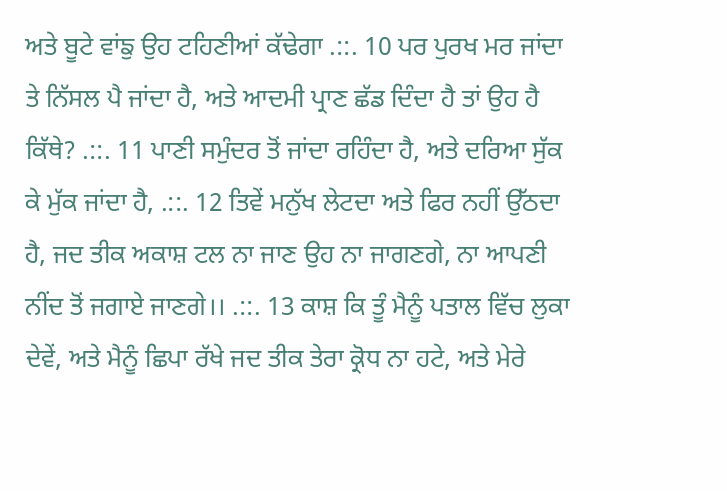ਅਤੇ ਬੂਟੇ ਵਾਂਙੁ ਉਹ ਟਹਿਣੀਆਂ ਕੱਢੇਗਾ .::. 10 ਪਰ ਪੁਰਖ ਮਰ ਜਾਂਦਾ ਤੇ ਨਿੱਸਲ ਪੈ ਜਾਂਦਾ ਹੈ, ਅਤੇ ਆਦਮੀ ਪ੍ਰਾਣ ਛੱਡ ਦਿੰਦਾ ਹੈ ਤਾਂ ਉਹ ਹੈ ਕਿੱਥੇ? .::. 11 ਪਾਣੀ ਸਮੁੰਦਰ ਤੋਂ ਜਾਂਦਾ ਰਹਿੰਦਾ ਹੈ, ਅਤੇ ਦਰਿਆ ਸੁੱਕ ਕੇ ਮੁੱਕ ਜਾਂਦਾ ਹੈ, .::. 12 ਤਿਵੇਂ ਮਨੁੱਖ ਲੇਟਦਾ ਅਤੇ ਫਿਰ ਨਹੀਂ ਉੱਠਦਾ ਹੈ, ਜਦ ਤੀਕ ਅਕਾਸ਼ ਟਲ ਨਾ ਜਾਣ ਉਹ ਨਾ ਜਾਗਣਗੇ, ਨਾ ਆਪਣੀ ਨੀਂਦ ਤੋਂ ਜਗਾਏ ਜਾਣਗੇ।। .::. 13 ਕਾਸ਼ ਕਿ ਤੂੰ ਮੈਨੂੰ ਪਤਾਲ ਵਿੱਚ ਲੁਕਾ ਦੇਵੇਂ, ਅਤੇ ਮੈਨੂੰ ਛਿਪਾ ਰੱਖੇ ਜਦ ਤੀਕ ਤੇਰਾ ਕ੍ਰੋਧ ਨਾ ਹਟੇ, ਅਤੇ ਮੇਰੇ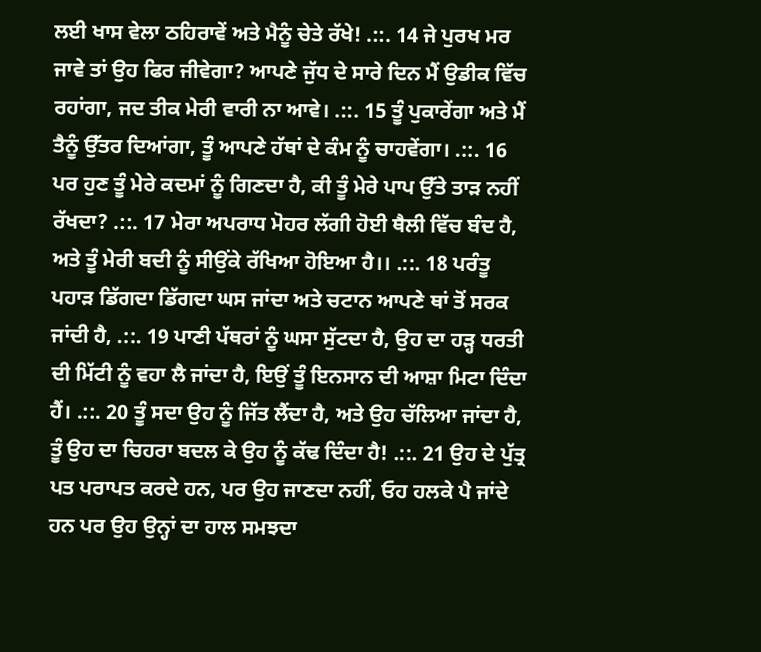ਲਈ ਖਾਸ ਵੇਲਾ ਠਹਿਰਾਵੇਂ ਅਤੇ ਮੈਨੂੰ ਚੇਤੇ ਰੱਖੇ! .::. 14 ਜੇ ਪੁਰਖ ਮਰ ਜਾਵੇ ਤਾਂ ਉਹ ਫਿਰ ਜੀਵੇਗਾ? ਆਪਣੇ ਜੁੱਧ ਦੇ ਸਾਰੇ ਦਿਨ ਮੈਂ ਉਡੀਕ ਵਿੱਚ ਰਹਾਂਗਾ, ਜਦ ਤੀਕ ਮੇਰੀ ਵਾਰੀ ਨਾ ਆਵੇ। .::. 15 ਤੂੰ ਪੁਕਾਰੇਂਗਾ ਅਤੇ ਮੈਂ ਤੈਨੂੰ ਉੱਤਰ ਦਿਆਂਗਾ, ਤੂੰ ਆਪਣੇ ਹੱਥਾਂ ਦੇ ਕੰਮ ਨੂੰ ਚਾਹਵੇਂਗਾ। .::. 16 ਪਰ ਹੁਣ ਤੂੰ ਮੇਰੇ ਕਦਮਾਂ ਨੂੰ ਗਿਣਦਾ ਹੈ, ਕੀ ਤੂੰ ਮੇਰੇ ਪਾਪ ਉੱਤੇ ਤਾੜ ਨਹੀਂ ਰੱਖਦਾ? .::. 17 ਮੇਰਾ ਅਪਰਾਧ ਮੋਹਰ ਲੱਗੀ ਹੋਈ ਥੈਲੀ ਵਿੱਚ ਬੰਦ ਹੈ, ਅਤੇ ਤੂੰ ਮੇਰੀ ਬਦੀ ਨੂੰ ਸੀਉਂਕੇ ਰੱਖਿਆ ਹੋਇਆ ਹੈ।। .::. 18 ਪਰੰਤੂ ਪਹਾੜ ਡਿੱਗਦਾ ਡਿੱਗਦਾ ਘਸ ਜਾਂਦਾ ਅਤੇ ਚਟਾਨ ਆਪਣੇ ਥਾਂ ਤੋਂ ਸਰਕ ਜਾਂਦੀ ਹੈ, .::. 19 ਪਾਣੀ ਪੱਥਰਾਂ ਨੂੰ ਘਸਾ ਸੁੱਟਦਾ ਹੈ, ਉਹ ਦਾ ਹੜ੍ਹ ਧਰਤੀ ਦੀ ਮਿੱਟੀ ਨੂੰ ਵਹਾ ਲੈ ਜਾਂਦਾ ਹੈ, ਇਉਂ ਤੂੰ ਇਨਸਾਨ ਦੀ ਆਸ਼ਾ ਮਿਟਾ ਦਿੰਦਾ ਹੈਂ। .::. 20 ਤੂੰ ਸਦਾ ਉਹ ਨੂੰ ਜਿੱਤ ਲੈਂਦਾ ਹੈ, ਅਤੇ ਉਹ ਚੱਲਿਆ ਜਾਂਦਾ ਹੈ, ਤੂੰ ਉਹ ਦਾ ਚਿਹਰਾ ਬਦਲ ਕੇ ਉਹ ਨੂੰ ਕੱਢ ਦਿੰਦਾ ਹੈ! .::. 21 ਉਹ ਦੇ ਪੁੱਤ੍ਰ ਪਤ ਪਰਾਪਤ ਕਰਦੇ ਹਨ, ਪਰ ਉਹ ਜਾਣਦਾ ਨਹੀਂ, ਓਹ ਹਲਕੇ ਪੈ ਜਾਂਦੇ ਹਨ ਪਰ ਉਹ ਉਨ੍ਹਾਂ ਦਾ ਹਾਲ ਸਮਝਦਾ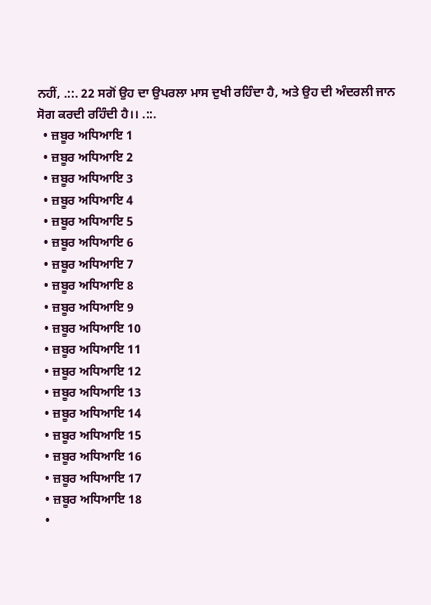ਨਹੀਂ, .::. 22 ਸਗੋਂ ਉਹ ਦਾ ਉਪਰਲਾ ਮਾਸ ਦੁਖੀ ਰਹਿੰਦਾ ਹੈ, ਅਤੇ ਉਹ ਦੀ ਅੰਦਰਲੀ ਜਾਨ ਸੋਗ ਕਰਦੀ ਰਹਿੰਦੀ ਹੈ।। .::.
  • ਜ਼ਬੂਰ ਅਧਿਆਇ 1
  • ਜ਼ਬੂਰ ਅਧਿਆਇ 2
  • ਜ਼ਬੂਰ ਅਧਿਆਇ 3
  • ਜ਼ਬੂਰ ਅਧਿਆਇ 4
  • ਜ਼ਬੂਰ ਅਧਿਆਇ 5
  • ਜ਼ਬੂਰ ਅਧਿਆਇ 6
  • ਜ਼ਬੂਰ ਅਧਿਆਇ 7
  • ਜ਼ਬੂਰ ਅਧਿਆਇ 8
  • ਜ਼ਬੂਰ ਅਧਿਆਇ 9
  • ਜ਼ਬੂਰ ਅਧਿਆਇ 10
  • ਜ਼ਬੂਰ ਅਧਿਆਇ 11
  • ਜ਼ਬੂਰ ਅਧਿਆਇ 12
  • ਜ਼ਬੂਰ ਅਧਿਆਇ 13
  • ਜ਼ਬੂਰ ਅਧਿਆਇ 14
  • ਜ਼ਬੂਰ ਅਧਿਆਇ 15
  • ਜ਼ਬੂਰ ਅਧਿਆਇ 16
  • ਜ਼ਬੂਰ ਅਧਿਆਇ 17
  • ਜ਼ਬੂਰ ਅਧਿਆਇ 18
  •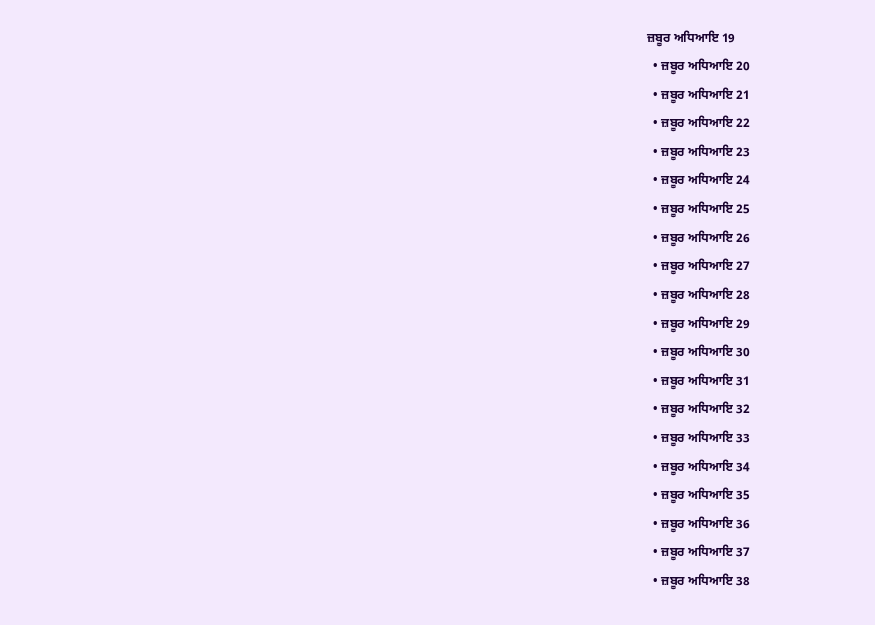ਜ਼ਬੂਰ ਅਧਿਆਇ 19
  • ਜ਼ਬੂਰ ਅਧਿਆਇ 20
  • ਜ਼ਬੂਰ ਅਧਿਆਇ 21
  • ਜ਼ਬੂਰ ਅਧਿਆਇ 22
  • ਜ਼ਬੂਰ ਅਧਿਆਇ 23
  • ਜ਼ਬੂਰ ਅਧਿਆਇ 24
  • ਜ਼ਬੂਰ ਅਧਿਆਇ 25
  • ਜ਼ਬੂਰ ਅਧਿਆਇ 26
  • ਜ਼ਬੂਰ ਅਧਿਆਇ 27
  • ਜ਼ਬੂਰ ਅਧਿਆਇ 28
  • ਜ਼ਬੂਰ ਅਧਿਆਇ 29
  • ਜ਼ਬੂਰ ਅਧਿਆਇ 30
  • ਜ਼ਬੂਰ ਅਧਿਆਇ 31
  • ਜ਼ਬੂਰ ਅਧਿਆਇ 32
  • ਜ਼ਬੂਰ ਅਧਿਆਇ 33
  • ਜ਼ਬੂਰ ਅਧਿਆਇ 34
  • ਜ਼ਬੂਰ ਅਧਿਆਇ 35
  • ਜ਼ਬੂਰ ਅਧਿਆਇ 36
  • ਜ਼ਬੂਰ ਅਧਿਆਇ 37
  • ਜ਼ਬੂਰ ਅਧਿਆਇ 38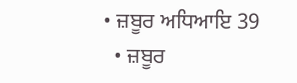• ਜ਼ਬੂਰ ਅਧਿਆਇ 39
  • ਜ਼ਬੂਰ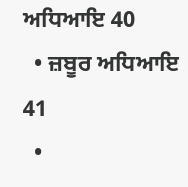ਅਧਿਆਇ 40
  • ਜ਼ਬੂਰ ਅਧਿਆਇ 41
  •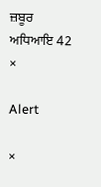ਜ਼ਬੂਰ ਅਧਿਆਇ 42
×

Alert

×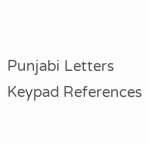Punjabi Letters Keypad References